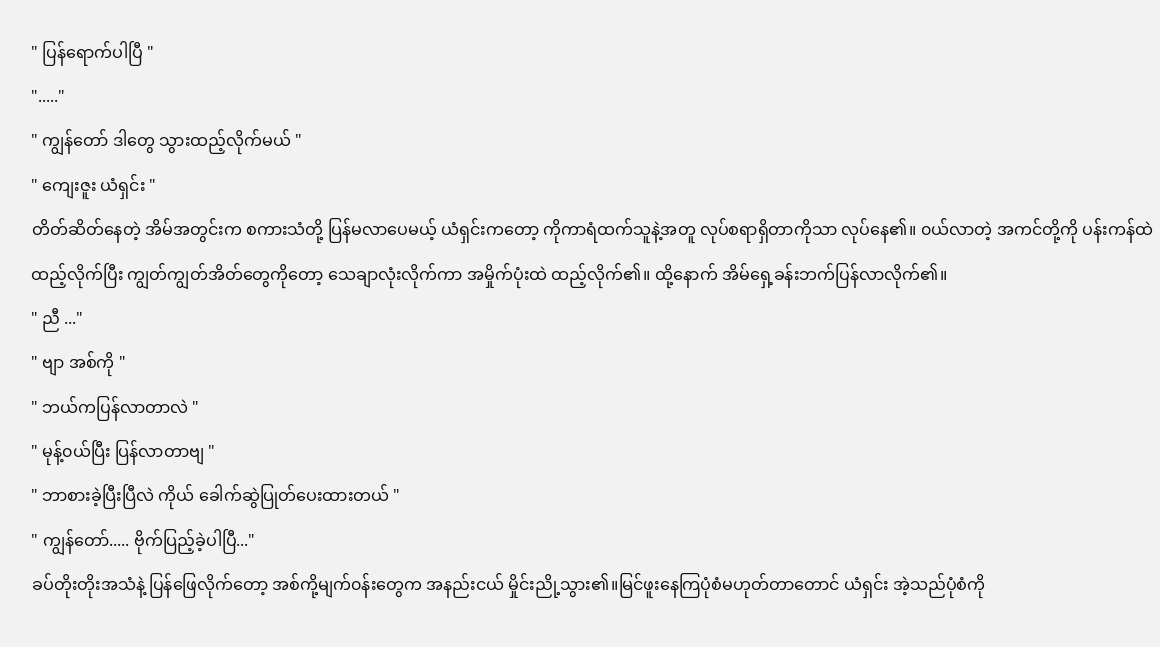" ပြန်ရောက်ပါပြီ "
"....."
" ကျွန်တော် ဒါတွေ သွားထည့်လိုက်မယ် "
" ကျေးဇူး ယံရှင်း "
တိတ်ဆိတ်နေတဲ့ အိမ်အတွင်းက စကားသံတို့ ပြန်မလာပေမယ့် ယံရှင်းကတော့ ကိုကာရံထက်သူနဲ့အတူ လုပ်စရာရှိတာကိုသာ လုပ်နေ၏။ ၀ယ်လာတဲ့ အကင်တို့ကို ပန်းကန်ထဲ ထည့်လိုက်ပြီး ကျွတ်ကျွတ်အိတ်တွေကိုတော့ သေချာလုံးလိုက်ကာ အမှိုက်ပုံးထဲ ထည့်လိုက်၏။ ထို့နောက် အိမ်ရှေ့ခန်းဘက်ပြန်လာလိုက်၏။
" ညီ ..."
" ဗျာ အစ်ကို "
" ဘယ်ကပြန်လာတာလဲ "
" မုန့်၀ယ်ပြီး ပြန်လာတာဗျ "
" ဘာစားခဲ့ပြီးပြီလဲ ကိုယ် ခေါက်ဆွဲပြုတ်ပေးထားတယ် "
" ကျွန်တော်..... ဗိုက်ပြည့်ခဲ့ပါပြီ..."
ခပ်တိုးတိုးအသံနဲ့ ပြန်ဖြေလိုက်တော့ အစ်ကို့မျက်၀န်းတွေက အနည်းငယ် မှိုင်းညို့သွား၏။မြင်ဖူးနေကြပုံစံမဟုတ်တာတောင် ယံရှင်း အဲ့သည်ပုံစံကို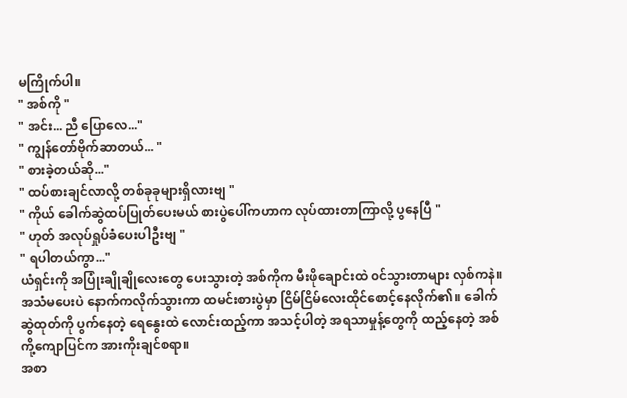မကြိုက်ပါ။
" အစ်ကို "
" အင်း... ညီ ပြောလေ..."
" ကျွန်တော်ဗိုက်ဆာတယ်... "
" စားခဲ့တယ်ဆို..."
" ထပ်စားချင်လာလို့ တစ်ခုခုများရှိလားဗျ "
" ကိုယ် ခေါက်ဆွဲထပ်ပြုတ်ပေးမယ် စားပွဲပေါ်ကဟာက လုပ်ထားတာကြာလို့ ပွနေပြီ "
" ဟုတ် အလုပ်ရှုပ်ခံပေးပါဦးဗျ "
" ရပါတယ်ကွာ..."
ယံရှင်းကို အပြုံးချိုချိုလေးတွေ ပေးသွားတဲ့ အစ်ကိုက မီးဖိုချောင်းထဲ ၀င်သွားတာများ လှစ်ကနဲ။ အသံမပေးပဲ နောက်ကလိုက်သွားကာ ထမင်းစားပွဲမှာ ငြိမ်ငြိမ်လေးထိုင်စောင့်နေလိုက်၏။ ခေါက်ဆွဲထုတ်ကို ပွက်နေတဲ့ ရေနွေးထဲ လောင်းထည့်ကာ အသင့်ပါတဲ့ အရသာမှုန့်တွေကို ထည့်နေတဲ့ အစ်ကို့ကျောပြင်က အားကိုးချင်စရာ။
အစာ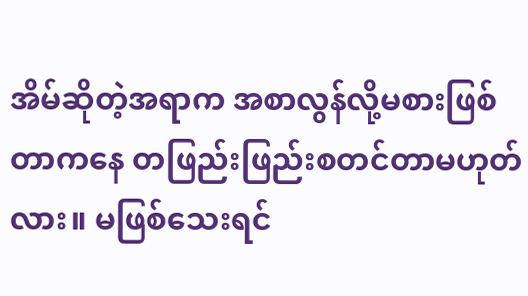အိမ်ဆိုတဲ့အရာက အစာလွန်လို့မစားဖြစ်တာကနေ တဖြည်းဖြည်းစတင်တာမဟုတ်လား။ မဖြစ်သေးရင်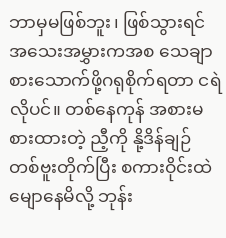ဘာမှမဖြစ်ဘူး၊ ဖြစ်သွားရင် အသေးအမွှားကအစ သေချာစားသောက်ဖို့ဂရုစိုက်ရတာ ငရဲလိုပင်။ တစ်နေကုန် အစားမစားထားတဲ့ ညီ့ကို နို့ဒိန်ချဉ် တစ်ဗူးတိုက်ပြီး စကားဝိုင်းထဲ မျောနေမိလို့ ဘုန်း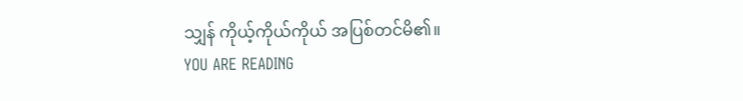သျှန် ကိုယ့်ကိုယ်ကိုယ် အပြစ်တင်မိ၏။
YOU ARE READING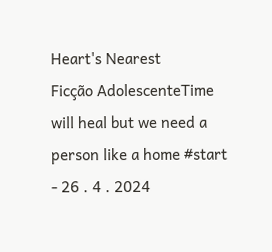Heart's Nearest
Ficção AdolescenteTime will heal but we need a person like a home #start - 26 . 4 . 2024